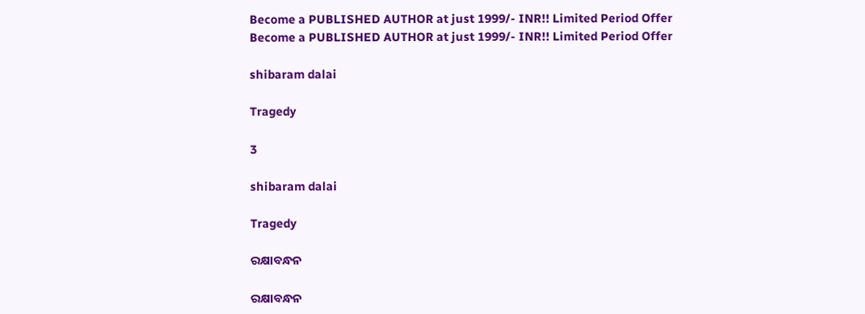Become a PUBLISHED AUTHOR at just 1999/- INR!! Limited Period Offer
Become a PUBLISHED AUTHOR at just 1999/- INR!! Limited Period Offer

shibaram dalai

Tragedy

3

shibaram dalai

Tragedy

ରକ୍ଷାବନ୍ଧନ

ରକ୍ଷାବନ୍ଧନ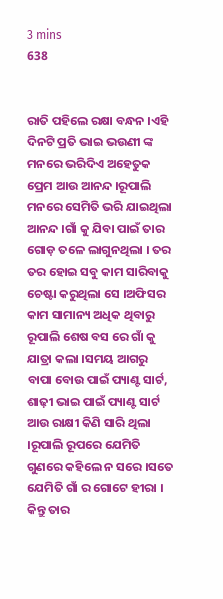3 mins
638


ରାତି ପହିଲେ ରକ୍ଷା ବନ୍ଧନ ।ଏହି ଦିନଟି ପ୍ରତି ଭାଇ ଭଉଣୀ ଙ୍କ ମନରେ ଭରିଦିଏ ଅହେତୁକ ପ୍ରେମ ଆଉ ଆନନ୍ଦ ।ରୂପାଲି ମନରେ ସେମିତି ଭରି ଯାଇଥିଲା ଆନନ୍ଦ ।ଗାଁ କୁ ଯିବା ପାଇଁ ତାର ଗୋଡ଼ ତଳେ ଲାଗୁନଥିଲା । ତର ତର ହୋଇ ସବୁ କାମ ସାରିବାକୁ ଚେଷ୍ଟା କରୁଥିଲା ସେ ।ଅଫିସର କାମ ସାମାନ୍ୟ ଅଧିକ ଥିବାରୁ ରୂପାଲି ଶେଷ ବସ ରେ ଗାଁ କୁ ଯାତ୍ରା କଲା ।ସମୟ ଆଗରୁ ବାପା ବୋଉ ପାଇଁ ପ୍ୟାଣ୍ଟ ସାର୍ଟ, ଶାଢ଼ୀ ଭାଇ ପାଇଁ ପ୍ୟାଣ୍ଟ ସାର୍ଟ ଆଉ ରାକ୍ଷୀ କିଣି ସାରି ଥିଲା ।ରୂପାଲି ରୂପରେ ଯେମିତି ଗୁଣରେ କହିଲେ ନ ସରେ ।ସତେ ଯେମିତି ଗାଁ ର ଗୋଟେ ହୀରା । କିନ୍ତୁ ତାର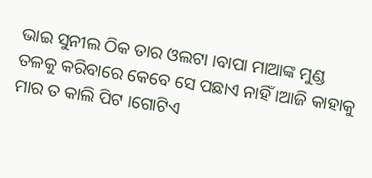ଭାଇ ସୁନୀଲ ଠିକ ତାର ଓଲଟା ।ବାପା ମାଆଙ୍କ ମୁଣ୍ଡ ତଳକୁ କରିବାରେ କେବେ ସେ ପଛାଏ ନାହିଁ ।ଆଜି କାହାକୁ ମାର ତ କାଲି ପିଟ ।ଗୋଟିଏ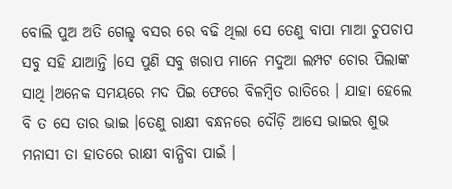ବୋଲି ପୁଅ ଅତି ଗେଲ୍ହ ବସର ରେ ବଢି ଥିଲା ସେ ତେଣୁ ବାପା ମାଆ ଚୁପଚାପ ସବୁ ସହି ଯାଆନ୍ତି ।ସେ ପୁଣି ସବୁ ଖରାପ ମାନେ ମଦୁଆ ଲମ୍ପଟ ଚୋର ପିଲାଙ୍କ ସାଥି ।ଅନେକ ସମୟରେ ମଦ ପିଇ ଫେରେ ବିଳମ୍ବିତ ରାତିରେ । ଯାହା ହେଲେ ବି ତ ସେ ତାର ଭାଇ ।ତେଣୁ ରାକ୍ଷୀ ବନ୍ଧନରେ ଦୌଡ଼ି ଆସେ ଭାଇର ଶୁଭ ମନାସୀ ତା ହାତରେ ରାକ୍ଷୀ ବାନ୍ଧିବା ପାଇଁ ।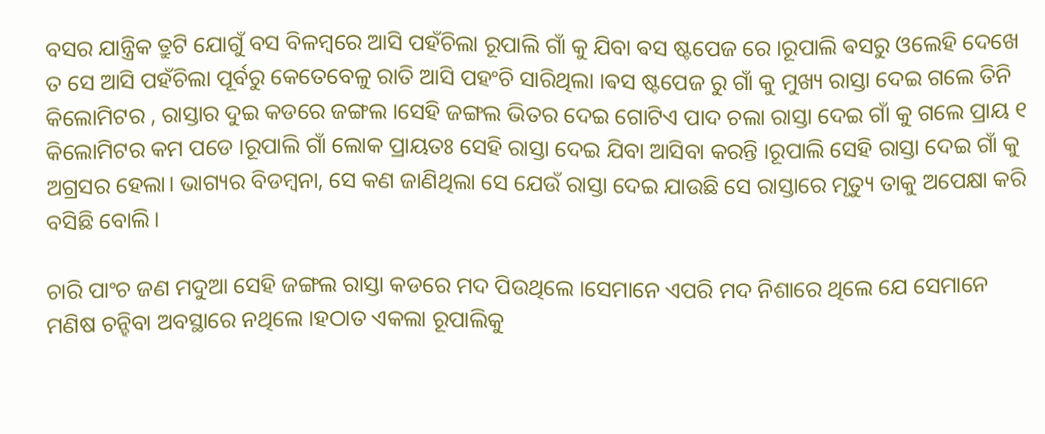ବସର ଯାନ୍ତ୍ରିକ ତ୍ରୁଟି ଯୋଗୁଁ ବସ ବିଳମ୍ବରେ ଆସି ପହଁଚିଲା ରୂପାଲି ଗାଁ କୁ ଯିବା ଵସ ଷ୍ଟପେଜ ରେ ।ରୂପାଲି ଵସରୁ ଓଲେହି ଦେଖେ ତ ସେ ଆସି ପହଁଚିଲା ପୂର୍ବରୁ କେତେବେଳୁ ରାତି ଆସି ପହଂଚି ସାରିଥିଲା ।ଵସ ଷ୍ଟପେଜ ରୁ ଗାଁ କୁ ମୁଖ୍ୟ ରାସ୍ତା ଦେଇ ଗଲେ ତିନି କିଲୋମିଟର , ରାସ୍ତାର ଦୁଇ କଡରେ ଜଙ୍ଗଲ ।ସେହି ଜଙ୍ଗଲ ଭିତର ଦେଇ ଗୋଟିଏ ପାଦ ଚଲା ରାସ୍ତା ଦେଇ ଗାଁ କୁ ଗଲେ ପ୍ରାୟ ୧ କିଲୋମିଟର କମ ପଡେ ।ରୂପାଲି ଗାଁ ଲୋକ ପ୍ରାୟତଃ ସେହି ରାସ୍ତା ଦେଇ ଯିବା ଆସିବା କରନ୍ତି ।ରୂପାଲି ସେହି ରାସ୍ତା ଦେଇ ଗାଁ କୁ ଅଗ୍ରସର ହେଲା। ଭାଗ୍ୟର ବିଡମ୍ବନା, ସେ କଣ ଜାଣିଥିଲା ସେ ଯେଉଁ ରାସ୍ତା ଦେଇ ଯାଉଛି ସେ ରାସ୍ତାରେ ମୃତ୍ୟୁ ତାକୁ ଅପେକ୍ଷା କରି ବସିଛି ବୋଲି।

ଚାରି ପାଂଚ ଜଣ ମଦୁଆ ସେହି ଜଙ୍ଗଲ ରାସ୍ତା କଡରେ ମଦ ପିଉଥିଲେ ।ସେମାନେ ଏପରି ମଦ ନିଶାରେ ଥିଲେ ଯେ ସେମାନେ ମଣିଷ ଚନ୍ହିବା ଅବସ୍ଥାରେ ନଥିଲେ ।ହଠାତ ଏକଲା ରୂପାଲିକୁ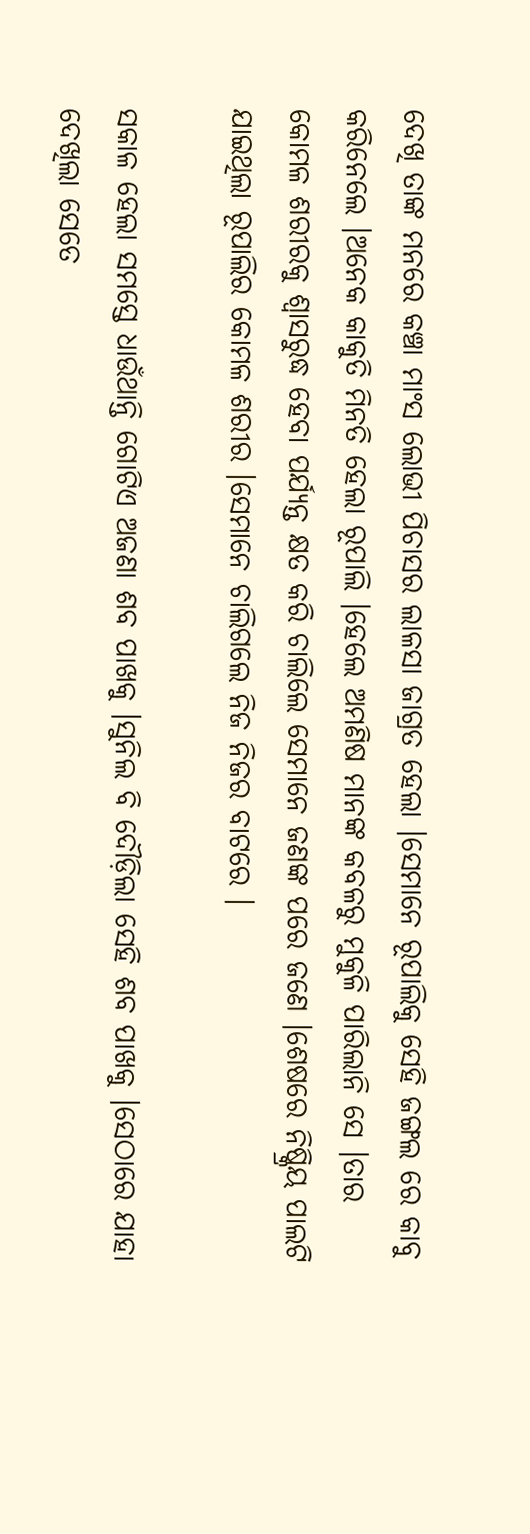ଦେଖି ତାଙ୍କ ମନରେ କଞ୍ଚା ମାଂସ ଲୋଭୀ ପିଚାସର ଲାଳସା ଜାଗ୍ରତ ହେଲା ।ସେମାନେ ରୂପାଲିକୁ ସେହି ଜଙ୍ଗଲ ରେ କାବୁ କରିନେଲେ ।ଅନେକ କାକୁତି ମିନତି ହେଲା ରୂପାଲି ।ହେଲେ ଅମଣିଷ ମାନଙ୍କ କବଳରୁ ମୁକୁଳି ପାରିଲାନି ସେ ।ତାର କୋମଳ ଶରୀରକୁ ଶ୍ୱାସରୁଦ୍ଧ ହେବା ପର୍ଯ୍ୟନ୍ତ କ୍ଷତ କରି ଚାଲିଲେ ସେମାନେ ଜଣଙ୍କ ପରେ ଜଣେ ।ଶେଷରେ ନିଷ୍କ୍ରିୟ ପାଲଟି ଯାଇଥିଲା ରୂପାଲିର କୋମଳ ଶରୀର ।ସେମାନେ ଚାଲିଗଲେ ନିଜ ନିଜର ବାଟରେ ।

ସକାଳ ହେଲା ସମସ୍ତେ ଧାଉଁଥାନ୍ତି ଗୋଟିଏ ଅଜଣା ଶବ ପାଖକୁ ।ସୁନିଲ ବି ଦୌଡ଼ିଲା ସେହି ଶବ ପାଖକୁ ।ସେଠାରେ ଯାହା ଦେଖିଲା ସେତେ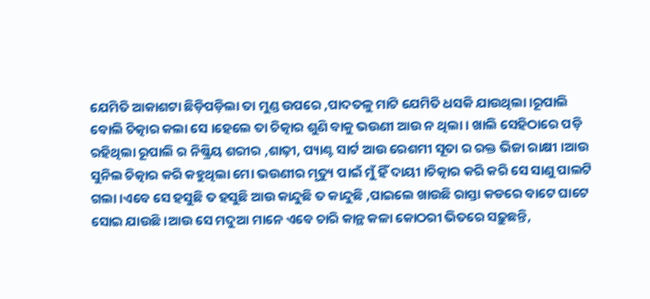ଯେମିତି ଆକାଶଟା ଛିଡ଼ିପଡ଼ିଲା ତା ମୁଣ୍ଡ ଉପରେ ,ପାଦତଳୁ ମାଟି ଯେମିତି ଧସକି ଯାଉଥିଲା ।ରୂପାଲି ବୋଲି ଚିତ୍କାର କଲା ସେ ।ହେଲେ ତା ଚିତ୍କାର ଶୁଣି ବାକୁ ଭଉଣୀ ଆଉ ନ ଥିଲା । ଖାଲି ସେହିଠାରେ ପଡ଼ି ରହିଥିଲା ରୂପାଲି ର ନିଷ୍କ୍ରିୟ ଶରୀର ,ଶାଢ଼ୀ, ପ୍ୟାଣ୍ଟ ସାର୍ଟ ଆଉ ରେଶମୀ ସୂତା ର ରକ୍ତ ଭିଜା ରାକ୍ଷୀ ।ଆଉ ସୁନିଲ ଚିତ୍କାର କରି କହୁଥିଲା ମୋ ଭଉଣୀର ମୃତ୍ୟୁ ପାଇଁ ମୁଁ ହିଁ ଦାୟୀ ।ଚିତ୍କାର କରି କରି ସେ ସାଣୁ ପାଲଟି ଗଲା ।ଏବେ ସେ ହସୁଛି ତ ହସୁଛି ଆଉ କାନ୍ଦୁଛି ତ କାନ୍ଦୁଛି ,ପାଇଲେ ଖାଉଛି ରାସ୍ତା କଡରେ ବାଟେ ଘାଟେ ସୋଇ ଯାଉଛି ।ଆଉ ସେ ମଦୁଆ ମାନେ ଏବେ ଚାରି କାନ୍ଥ କଳା କୋଠରୀ ଭିତରେ ସଢ଼ୁଛନ୍ତି,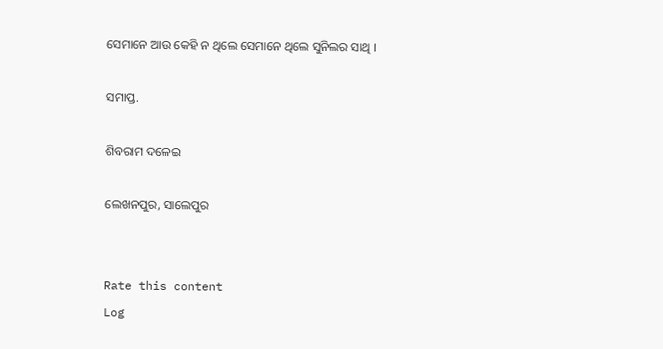ସେମାନେ ଆଉ କେହି ନ ଥିଲେ ସେମାନେ ଥିଲେ ସୁନିଲର ସାଥି ।

ସମାପ୍ତ.

ଶିବରାମ ଦଳେଇ

ଲେଖନପୁର, ସାଲେପୁର


Rate this content
Log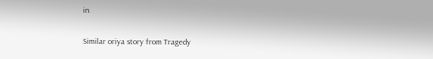in

Similar oriya story from Tragedy